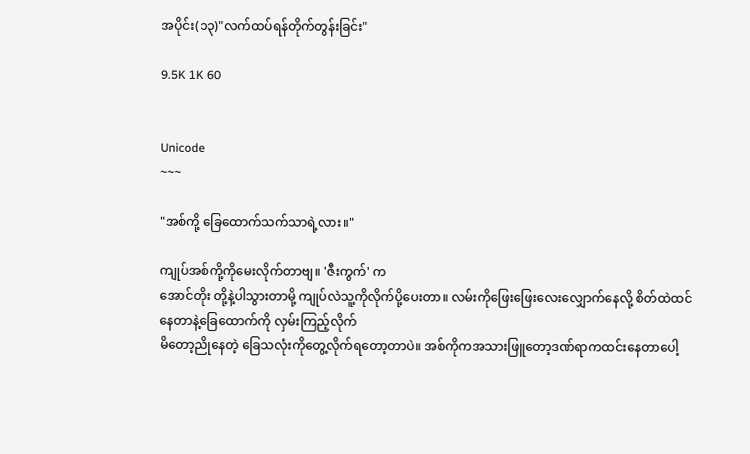အပိုင်း(၁၃)"လက်ထပ်ရန်တိုက်တွန်းခြင်း"

9.5K 1K 60


Unicode
~~~

"အစ်ကို့ ခြေထောက်သက်သာရဲ့လား။"

ကျုပ်အစ်ကို့ကိုမေးလိုက်တာဗျ။ 'ဇီးကွက်' က
အောင်တိုး တို့နဲ့ပါသွားတာမို့ ကျုပ်လဲသူ့ကိုလိုက်ပို့ပေးတာ။ လမ်းကိုဖြေးဖြေးလေးလျှောက်နေလို့ စိတ်ထဲထင်နေတာနဲ့ခြေထောက်ကို လှမ်းကြည့်လိုက်
မိတော့ညိုနေတဲ့ ခြေသလုံးကိုတွေ့လိုက်ရတော့တာပဲ။ အစ်ကိုကအသားဖြူတော့ဒဏ်ရာကထင်းနေတာပေါ့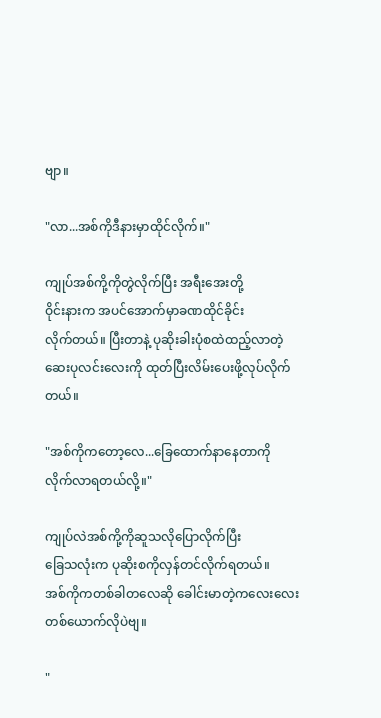ဗျာ။

"လာ...အစ်ကိုဒီနားမှာထိုင်လိုက်။"

ကျုပ်အစ်ကို့ကိုတွဲလိုက်ပြီး အရီးအေးတို့
ဝိုင်းနားက အပင်အောက်မှာခဏထိုင်ခိုင်း
လိုက်တယ်။ ပြီးတာနဲ့ ပုဆိုးခါးပုံစထဲထည့်လာတဲ့ ဆေးပုလင်းလေးကို ထုတ်ပြီးလိမ်းပေးဖို့လုပ်လိုက်တယ်။

"အစ်ကိုကတော့လေ...ခြေထောက်နာနေတာကို
လိုက်လာရတယ်လို့။"

ကျုပ်လဲအစ်ကို့ကိုဆူသလိုပြောလိုက်ပြီး
ခြေသလုံးက ပုဆိုးစကိုလှန်တင်လိုက်ရတယ်။
အစ်ကိုကတစ်ခါတလေဆို ခေါင်းမာတဲ့ကလေးလေး
တစ်ယောက်လိုပဲဗျ။

"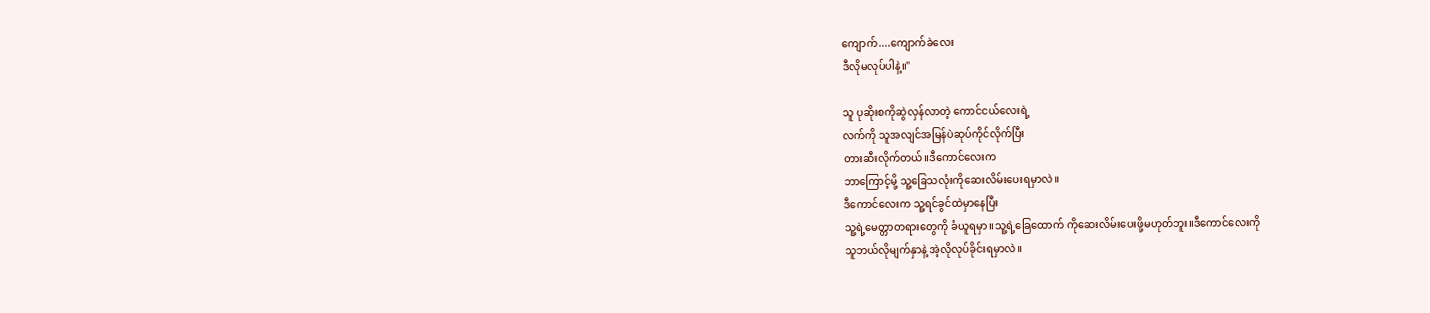ကျောက်....ကျောက်ခဲလေး
ဒီလိုမလုပ်ပါနဲ့။"

သူ ပုဆိုးစကိုဆွဲလှန်လာတဲ့ ကောင်ငယ်လေးရဲ့
လက်ကို သူအလျင်အမြန်ပဲဆုပ်ကိုင်လိုက်ပြီး
တားဆီးလိုက်တယ်။ဒီကောင်လေးက
ဘာကြောင့်မို့ သူ့ခြေသလုံးကိုဆေးလိမ်းပေးရမှာလဲ။
ဒီကောင်လေးက သူ့ရင်ခွင်ထဲမှာနေပြီး
သူ့ရဲ့မေတ္တာတရားတွေကို ခံယူရမှာ။သူ့ရဲ့ခြေထောက် ကိုဆေးလိမ်းပေးဖို့မဟုတ်ဘူး။ဒီကောင်လေးကို
သူဘယ်လိုမျက်နှာနဲ့ အဲ့လိုလုပ်ခိုင်းရမှာလဲ။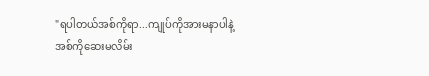"ရပါတယ်အစ်ကိုရာ...ကျုပ်ကိုအားမနာပါနဲ့
အစ်ကိုဆေးမလိမ်း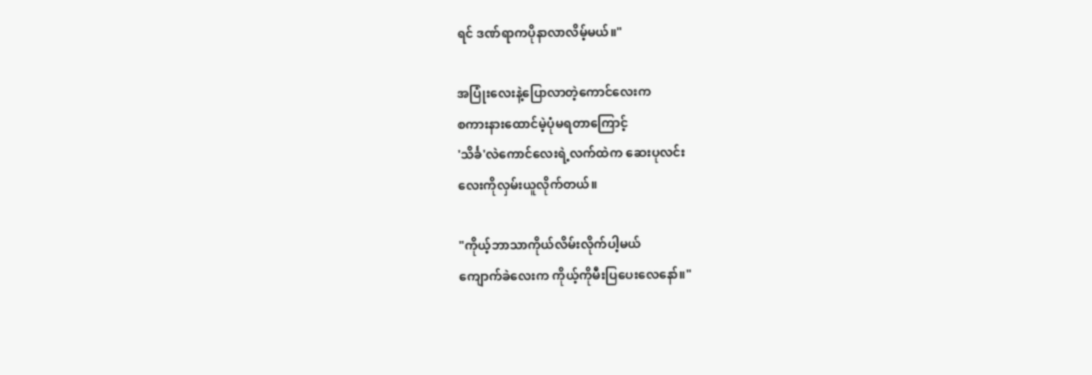ရင် ဒဏ်ရာကပိုနာလာလိမ့်မယ်။"

အပြုံးလေးနဲ့ပြောလာတဲ့ကောင်လေးက
စကားနားထောင်မဲ့ပုံမရတာကြောင့်
'သိင်္ခ'လဲကောင်လေးရဲ့လက်ထဲက ဆေးပုလင်း
လေးကိုလှမ်းယူလိုက်တယ်။

"ကိုယ့်ဘာသာကိုယ်လိမ်းလိုက်ပါ့မယ်
ကျောက်ခဲလေးက ကိုယ့်ကိုမီးပြပေးလေနော်။"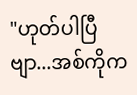"ဟုတ်ပါပြီဗျာ...အစ်ကိုက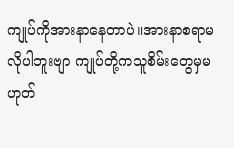ကျုပ်ကိုအားနာနေတာပဲ။အားနာစရာမလိုပါဘူးဗျာ ကျုပ်တို့ကသူစိမ်းတွေမှမဟုတ်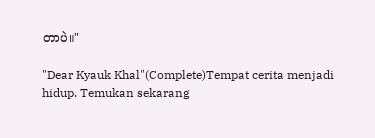တာပဲ။"

"Dear Kyauk Khal"(Complete)Tempat cerita menjadi hidup. Temukan sekarang